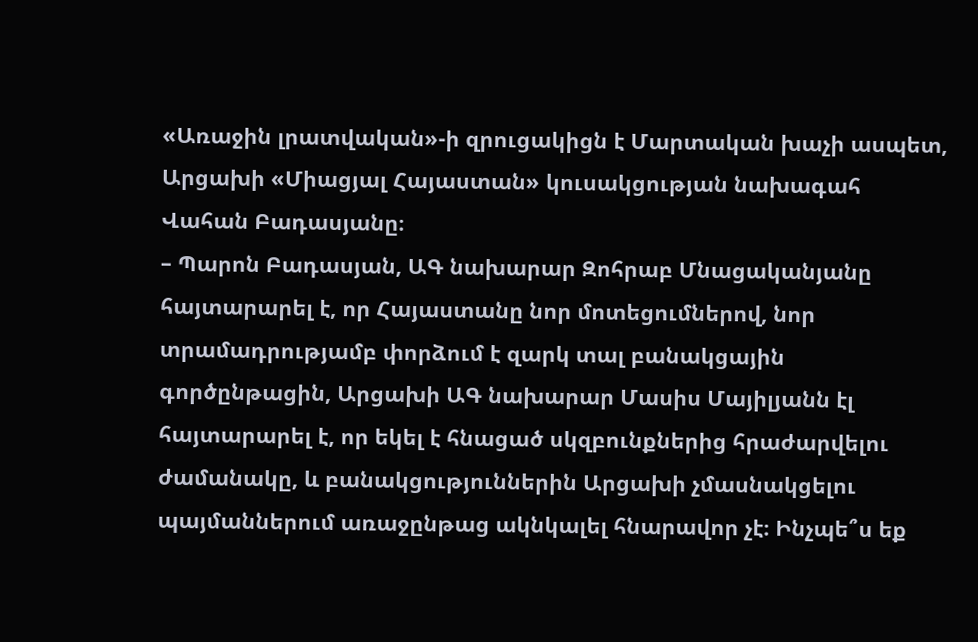«Առաջին լրատվական»-ի զրուցակիցն է Մարտական խաչի ասպետ, Արցախի «Միացյալ Հայաստան» կուսակցության նախագահ Վահան Բադասյանը։
– Պարոն Բադասյան, ԱԳ նախարար Զոհրաբ Մնացականյանը հայտարարել է, որ Հայաստանը նոր մոտեցումներով, նոր տրամադրությամբ փորձում է զարկ տալ բանակցային գործընթացին, Արցախի ԱԳ նախարար Մասիս Մայիլյանն էլ հայտարարել է, որ եկել է հնացած սկզբունքներից հրաժարվելու ժամանակը, և բանակցություններին Արցախի չմասնակցելու պայմաններում առաջընթաց ակնկալել հնարավոր չէ։ Ինչպե՞ս եք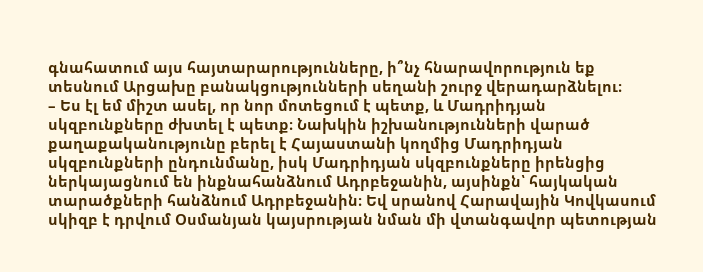գնահատում այս հայտարարությունները, ի՞նչ հնարավորություն եք տեսնում Արցախը բանակցությունների սեղանի շուրջ վերադարձնելու։
– Ես էլ եմ միշտ ասել, որ նոր մոտեցում է պետք, և Մադրիդյան սկզբունքները ժխտել է պետք։ Նախկին իշխանությունների վարած քաղաքականությունը բերել է Հայաստանի կողմից Մադրիդյան սկզբունքների ընդունմանը, իսկ Մադրիդյան սկզբունքները իրենցից ներկայացնում են ինքնահանձնում Ադրբեջանին, այսինքն՝ հայկական տարածքների հանձնում Ադրբեջանին։ Եվ սրանով Հարավային Կովկասում սկիզբ է դրվում Օսմանյան կայսրության նման մի վտանգավոր պետության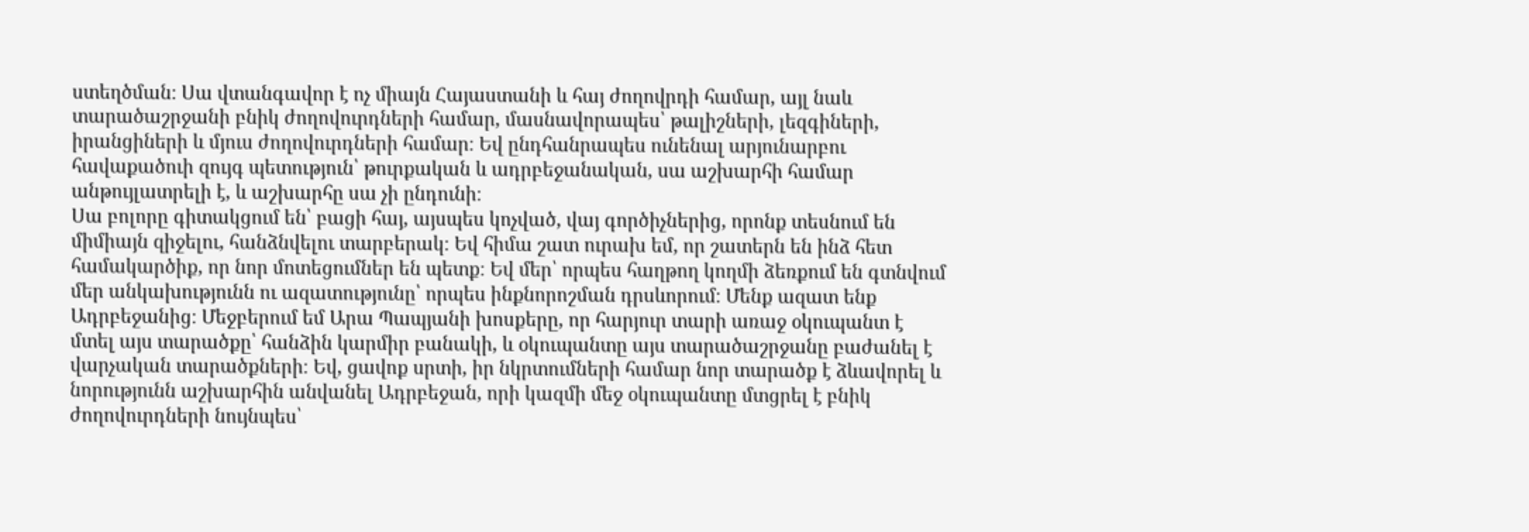ստեղծման։ Սա վտանգավոր է ոչ միայն Հայաստանի և հայ ժողովրդի համար, այլ նաև տարածաշրջանի բնիկ ժողովուրդների համար, մասնավորապես՝ թալիշների, լեզգիների, իրանցիների և մյուս ժողովուրդների համար։ Եվ ընդհանրապես ունենալ արյունարբու հավաքածուի զույգ պետություն՝ թուրքական և ադրբեջանական, սա աշխարհի համար անթույլատրելի է, և աշխարհը սա չի ընդունի։
Սա բոլորը գիտակցում են՝ բացի հայ, այսպես կոչված, վայ գործիչներից, որոնք տեսնում են միմիայն զիջելու, հանձնվելու տարբերակ։ Եվ հիմա շատ ուրախ եմ, որ շատերն են ինձ հետ համակարծիք, որ նոր մոտեցումներ են պետք։ Եվ մեր՝ որպես հաղթող կողմի ձեռքում են գտնվում մեր անկախությունն ու ազատությունը՝ որպես ինքնորոշման դրսևորում։ Մենք ազատ ենք Ադրբեջանից։ Մեջբերում եմ Արա Պապյանի խոսքերը, որ հարյուր տարի առաջ օկուպանտ է մտել այս տարածքը՝ հանձին կարմիր բանակի, և օկուպանտը այս տարածաշրջանը բաժանել է վարչական տարածքների։ Եվ, ցավոք սրտի, իր նկրտումների համար նոր տարածք է ձևավորել և նորությունն աշխարհին անվանել Ադրբեջան, որի կազմի մեջ օկուպանտը մտցրել է բնիկ ժողովուրդների նույնպես՝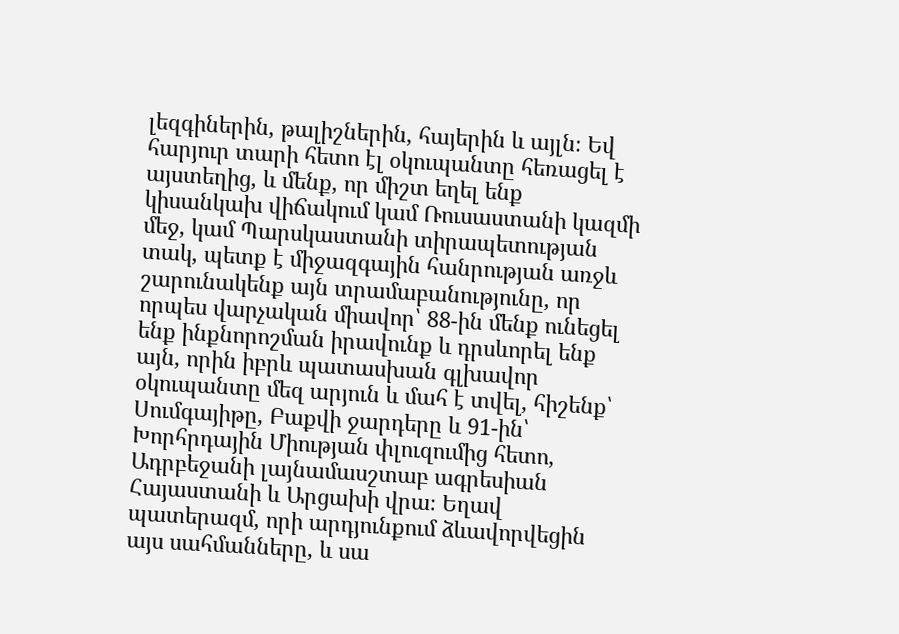լեզգիներին, թալիշներին, հայերին և այլն։ Եվ հարյուր տարի հետո էլ օկուպանտը հեռացել է այստեղից, և մենք, որ միշտ եղել ենք կիսանկախ վիճակում կամ Ռուսաստանի կազմի մեջ, կամ Պարսկաստանի տիրապետության տակ, պետք է միջազգային հանրության առջև շարունակենք այն տրամաբանությունը, որ որպես վարչական միավոր՝ 88-ին մենք ունեցել ենք ինքնորոշման իրավունք և դրսևորել ենք այն, որին իբրև պատասխան գլխավոր օկուպանտը մեզ արյուն և մահ է տվել, հիշենք՝ Սումգայիթը, Բաքվի ջարդերը և 91-ին՝ Խորհրդային Միության փլուզումից հետո, Ադրբեջանի լայնամասշտաբ ագրեսիան Հայաստանի և Արցախի վրա։ Եղավ պատերազմ, որի արդյունքում ձևավորվեցին այս սահմանները, և սա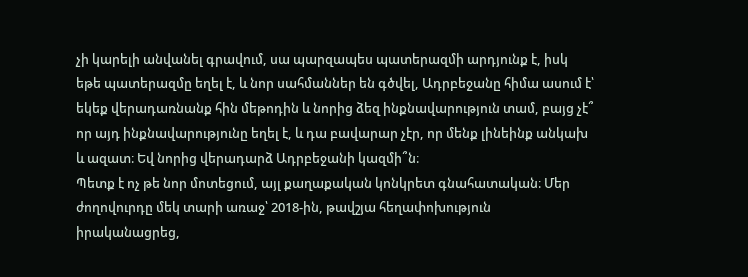չի կարելի անվանել գրավում, սա պարզապես պատերազմի արդյունք է, իսկ եթե պատերազմը եղել է, և նոր սահմաններ են գծվել, Ադրբեջանը հիմա ասում է՝ եկեք վերադառնանք հին մեթոդին և նորից ձեզ ինքնավարություն տամ, բայց չէ՞ որ այդ ինքնավարությունը եղել է, և դա բավարար չէր, որ մենք լինեինք անկախ և ազատ։ Եվ նորից վերադարձ Ադրբեջանի կազմի՞ն։
Պետք է ոչ թե նոր մոտեցում, այլ քաղաքական կոնկրետ գնահատական։ Մեր ժողովուրդը մեկ տարի առաջ՝ 2018-ին, թավշյա հեղափոխություն իրականացրեց,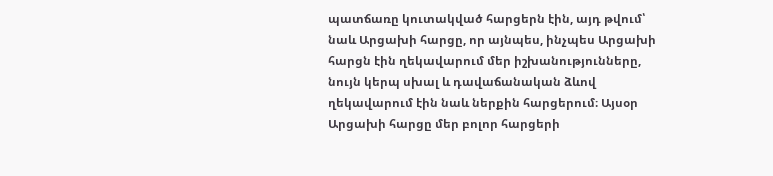պատճառը կուտակված հարցերն էին, այդ թվում՝ նաև Արցախի հարցը, որ այնպես, ինչպես Արցախի հարցն էին ղեկավարում մեր իշխանությունները, նույն կերպ սխալ և դավաճանական ձևով ղեկավարում էին նաև ներքին հարցերում։ Այսօր Արցախի հարցը մեր բոլոր հարցերի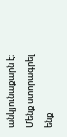անկյունաքարն է։ Մենք ստորագրել ենք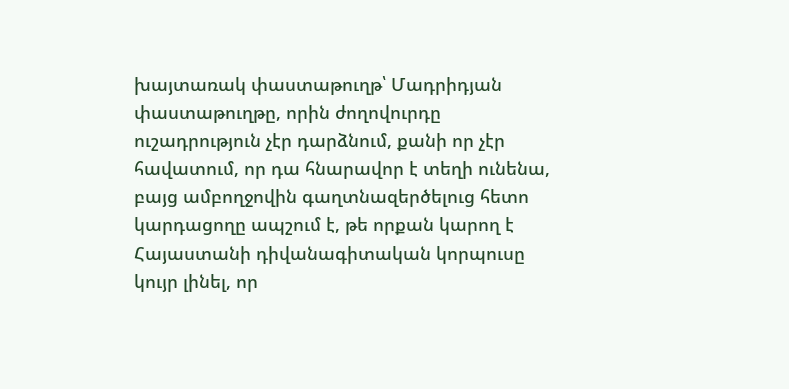խայտառակ փաստաթուղթ՝ Մադրիդյան փաստաթուղթը, որին ժողովուրդը ուշադրություն չէր դարձնում, քանի որ չէր հավատում, որ դա հնարավոր է տեղի ունենա, բայց ամբողջովին գաղտնազերծելուց հետո կարդացողը ապշում է, թե որքան կարող է Հայաստանի դիվանագիտական կորպուսը կույր լինել, որ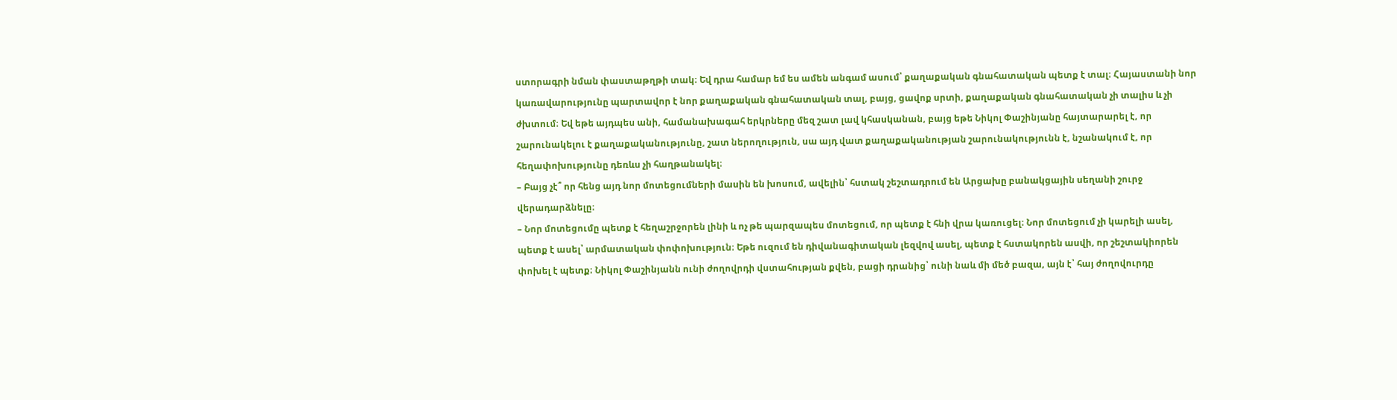ստորագրի նման փաստաթղթի տակ։ Եվ դրա համար եմ ես ամեն անգամ ասում՝ քաղաքական գնահատական պետք է տալ։ Հայաստանի նոր կառավարությունը պարտավոր է նոր քաղաքական գնահատական տալ, բայց, ցավոք սրտի, քաղաքական գնահատական չի տալիս և չի ժխտում։ Եվ եթե այդպես անի, համանախագահ երկրները մեզ շատ լավ կհասկանան, բայց եթե Նիկոլ Փաշինյանը հայտարարել է, որ շարունակելու է քաղաքականությունը, շատ ներողություն, սա այդ վատ քաղաքականության շարունակությունն է, նշանակում է, որ հեղափոխությունը դեռևս չի հաղթանակել։
– Բայց չէ՞ որ հենց այդ նոր մոտեցումների մասին են խոսում, ավելին՝ հստակ շեշտադրում են Արցախը բանակցային սեղանի շուրջ վերադարձնելը։
– Նոր մոտեցումը պետք է հեղաշրջորեն լինի և ոչ թե պարզապես մոտեցում, որ պետք է հնի վրա կառուցել։ Նոր մոտեցում չի կարելի ասել, պետք է ասել՝ արմատական փոփոխություն։ Եթե ուզում են դիվանագիտական լեզվով ասել, պետք է հստակորեն ասվի, որ շեշտակիորեն փոխել է պետք։ Նիկոլ Փաշինյանն ունի ժողովրդի վստահության քվեն, բացի դրանից՝ ունի նաև մի մեծ բազա, այն է՝ հայ ժողովուրդը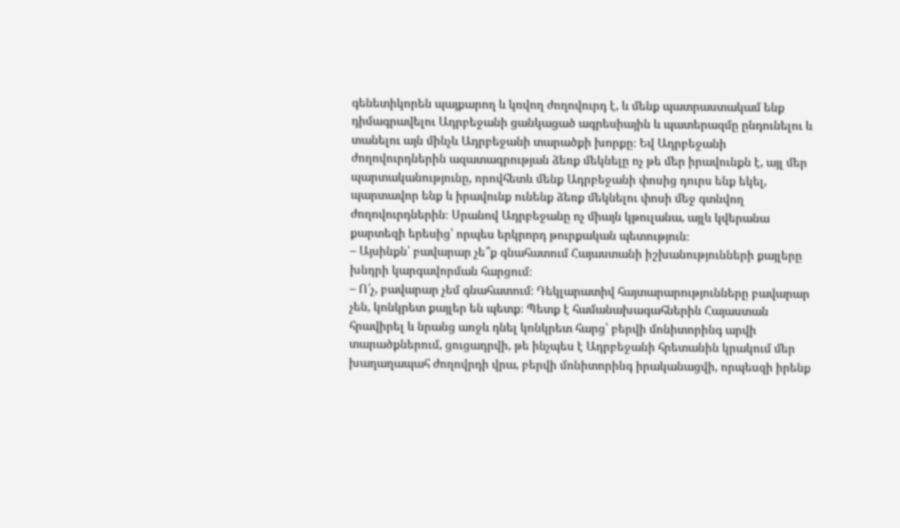գենետիկորեն պայքարող և կռվող ժողովուրդ է, և մենք պատրաստակամ ենք դիմագրավելու Ադրբեջանի ցանկացած ագրեսիային և պատերազմը ընդունելու և տանելու այն մինչև Ադրբեջանի տարածքի խորքը։ Եվ Ադրբեջանի ժողովուրդներին ազատագրության ձեռք մեկնելը ոչ թե մեր իրավունքն է, այլ մեր պարտականությունը, որովհետև մենք Ադրբեջանի փոսից դուրս ենք եկել, պարտավոր ենք և իրավունք ունենք ձեռք մեկնելու փոսի մեջ գտնվող ժողովուրդներին։ Սրանով Ադրբեջանը ոչ միայն կթուլանա, այլև կվերանա քարտեզի երեսից՝ որպես երկրորդ թուրքական պետություն։
– Այսինքն՝ բավարար չե՞ք գնահատում Հայաստանի իշխանությունների քայլերը խնդրի կարգավորման հարցում։
– Ո՛չ, բավարար չեմ գնահատում։ Դեկլարատիվ հայտարարությունները բավարար չեն, կոնկրետ քայլեր են պետք։ Պետք է համանախագահներին Հայաստան հրավիրել և նրանց առջև դնել կոնկրետ հարց՝ բերվի մոնիտորինգ արվի տարածքներում, ցուցադրվի, թե ինչպես է Ադրբեջանի հրետանին կրակում մեր խաղաղապահ ժողովրդի վրա, բերվի մոնիտորինգ իրականացվի, որպեսզի իրենք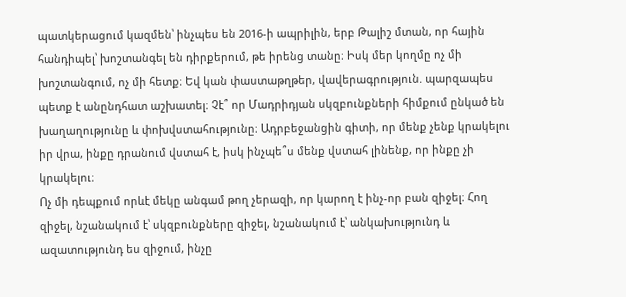պատկերացում կազմեն՝ ինչպես են 2016-ի ապրիլին, երբ Թալիշ մտան, որ հային հանդիպել՝ խոշտանգել են դիրքերում, թե իրենց տանը։ Իսկ մեր կողմը ոչ մի խոշտանգում, ոչ մի հետք։ Եվ կան փաստաթղթեր, վավերագրություն. պարզապես պետք է անընդհատ աշխատել։ Չէ՞ որ Մադրիդյան սկզբունքների հիմքում ընկած են խաղաղությունը և փոխվստահությունը։ Ադրբեջանցին գիտի, որ մենք չենք կրակելու իր վրա, ինքը դրանում վստահ է, իսկ ինչպե՞ս մենք վստահ լինենք, որ ինքը չի կրակելու։
Ոչ մի դեպքում որևէ մեկը անգամ թող չերազի, որ կարող է ինչ-որ բան զիջել։ Հող զիջել, նշանակում է՝ սկզբունքները զիջել, նշանակում է՝ անկախությունդ և ազատությունդ ես զիջում, ինչը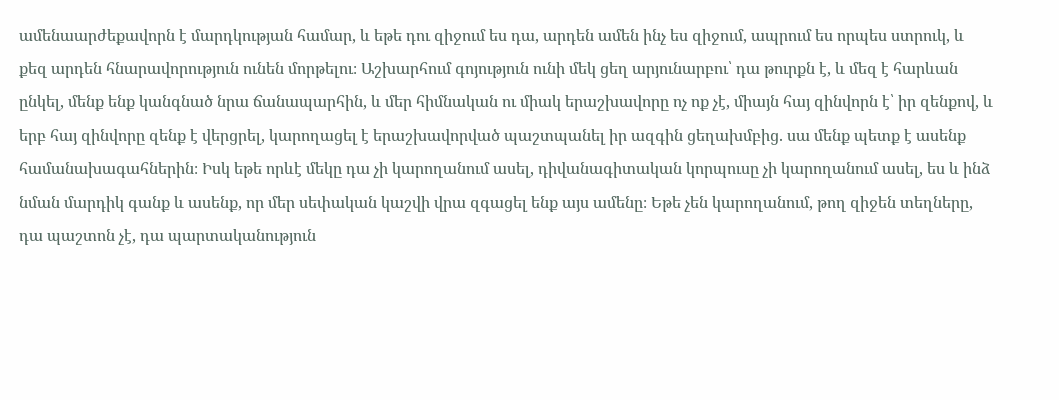ամենաարժեքավորն է մարդկության համար, և եթե դու զիջում ես դա, արդեն ամեն ինչ ես զիջում, ապրում ես որպես ստրուկ, և քեզ արդեն հնարավորություն ունեն մորթելու։ Աշխարհում գոյություն ունի մեկ ցեղ արյունարբու՝ դա թուրքն է, և մեզ է հարևան ընկել, մենք ենք կանգնած նրա ճանապարհին, և մեր հիմնական ու միակ երաշխավորը ոչ ոք չէ, միայն հայ զինվորն է՝ իր զենքով, և երբ հայ զինվորը զենք է վերցրել, կարողացել է երաշխավորված պաշտպանել իր ազգին ցեղախմբից. սա մենք պետք է ասենք համանախագահներին։ Իսկ եթե որևէ մեկը դա չի կարողանում ասել, դիվանագիտական կորպուսը չի կարողանում ասել, ես և ինձ նման մարդիկ գանք և ասենք, որ մեր սեփական կաշվի վրա զգացել ենք այս ամենը։ Եթե չեն կարողանում, թող զիջեն տեղները, դա պաշտոն չէ, դա պարտականություն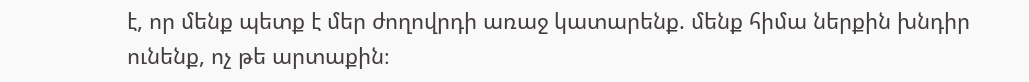է, որ մենք պետք է մեր ժողովրդի առաջ կատարենք. մենք հիմա ներքին խնդիր ունենք, ոչ թե արտաքին։